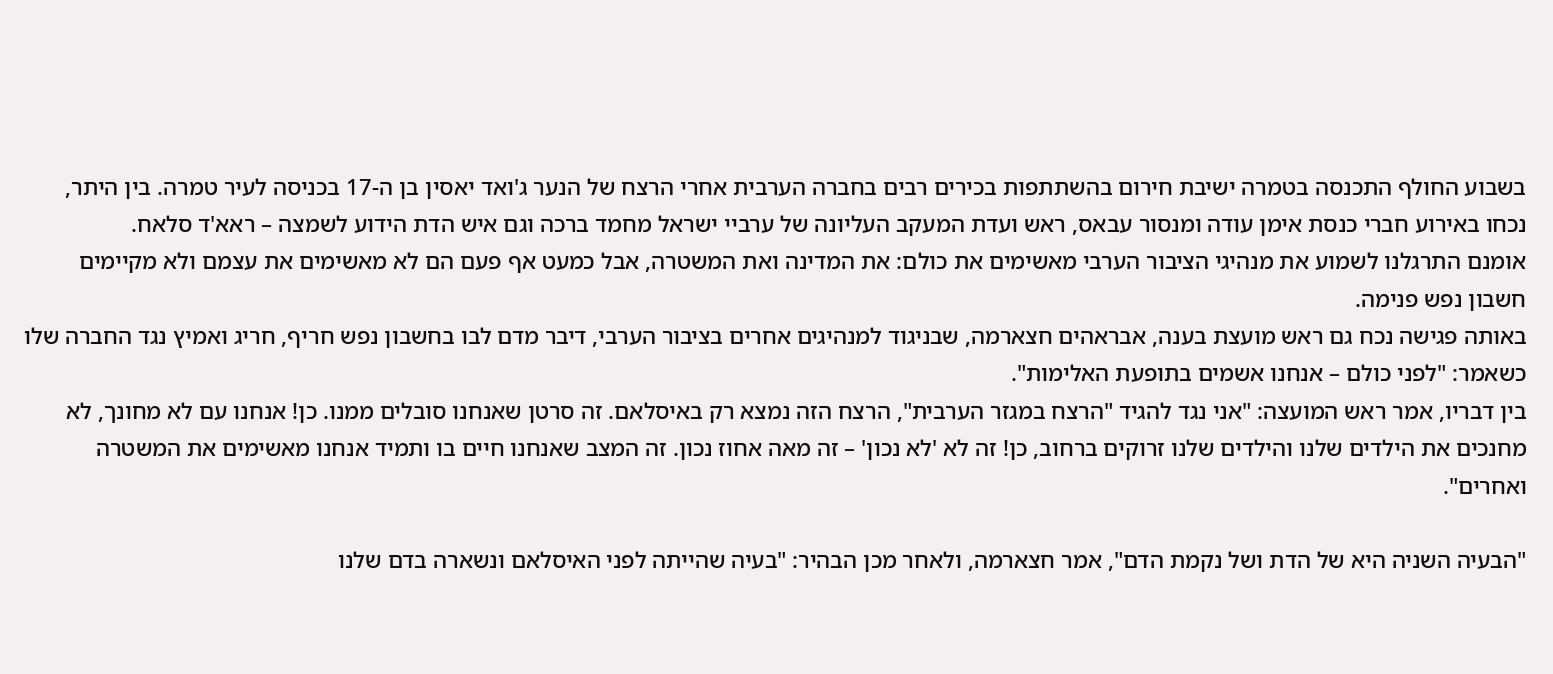בשבוע החולף התכנסה בטמרה ישיבת חירום בהשתתפות בכירים רבים בחברה הערבית אחרי הרצח של הנער ג'ואד יאסין בן ה-17 בכניסה לעיר טמרה. בין היתר, נכחו באירוע חברי כנסת אימן עודה ומנסור עבאס, ראש ועדת המעקב העליונה של ערביי ישראל מחמד ברכה וגם איש הדת הידוע לשמצה – ראא'ד סלאח.
אומנם התרגלנו לשמוע את מנהיגי הציבור הערבי מאשימים את כולם: את המדינה ואת המשטרה, אבל כמעט אף פעם הם לא מאשימים את עצמם ולא מקיימים חשבון נפש פנימה.
באותה פגישה נכח גם ראש מועצת בענה, אבראהים חצארמה, שבניגוד למנהיגים אחרים בציבור הערבי, דיבר מדם לבו בחשבון נפש חריף, חריג ואמיץ נגד החברה שלו כשאמר: "לפני כולם – אנחנו אשמים בתופעת האלימות".
בין דבריו, אמר ראש המועצה: "אני נגד להגיד "הרצח במגזר הערבית", הרצח הזה נמצא רק באיסלאם. זה סרטן שאנחנו סובלים ממנו. כן! אנחנו עם לא מחונך, לא מחנכים את הילדים שלנו והילדים שלנו זרוקים ברחוב, כן! זה לא 'לא נכון' – זה מאה אחוז נכון. זה המצב שאנחנו חיים בו ותמיד אנחנו מאשימים את המשטרה ואחרים".

"הבעיה השניה היא של הדת ושל נקמת הדם", אמר חצארמה, ולאחר מכן הבהיר: "בעיה שהייתה לפני האיסלאם ונשארה בדם שלנו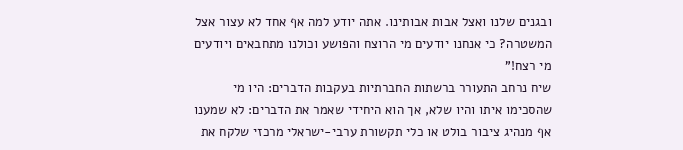ובגנים שלנו ואצל אבות אבותינו. אתה יודע למה אף אחד לא עצור אצל המשטרה? כי אנחנו יודעים מי הרוצח והפושע וכולנו מתחבאים ויודעים מי רצח!"
שיח נרחב התעורר ברשתות החברתיות בעקבות הדברים: היו מי שהסכימו איתו והיו שלא, אך הוא היחידי שאמר את הדברים: לא שמענו אף מנהיג ציבור בולט או כלי תקשורת ערבי-ישראלי מרכזי שלקח את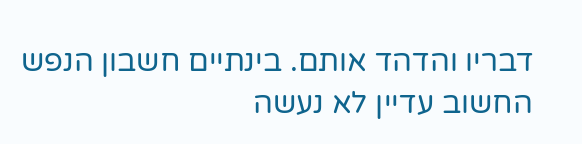דבריו והדהד אותם. בינתיים חשבון הנפש החשוב עדיין לא נעשה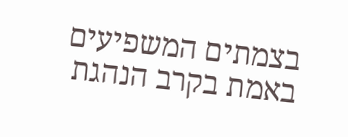בצמתים המשפיעים באמת בקרב הנהגת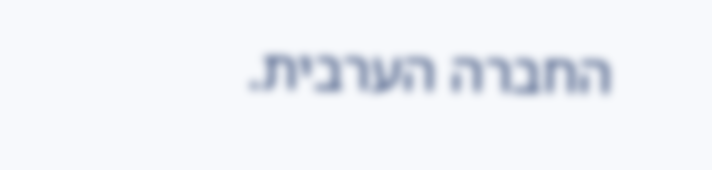החברה הערבית.